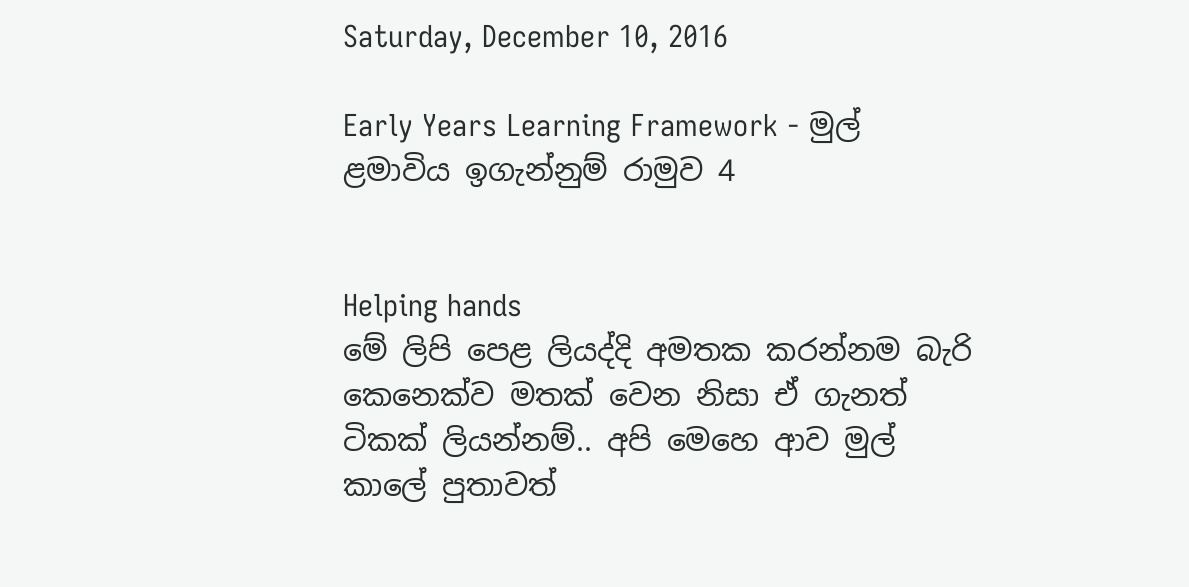Saturday, December 10, 2016

Early Years Learning Framework - මුල් ළමාවිය ඉගැන්නුම් රාමුව 4


Helping hands
මේ ලිපි පෙළ ලියද්දි අමතක කරන්නම බැරි කෙනෙක්ව මතක් වෙන නිසා ඒ ගැනත් ටිකක් ලියන්නම්.. අපි මෙහෙ ආව මුල් කාලේ පුතාවත්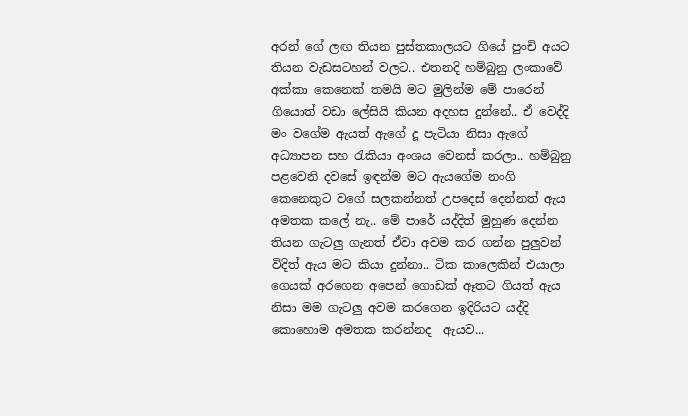අරන් ගේ ලඟ තියන පුස්තකාලයට ගියේ පුංචි අයට තියන වැඩසටහන් වලට.. එතනදි හම්බුනු ලංකාවේ අක්කා කෙනෙක් තමයි මට මුලින්ම මේ පාරෙන් ගියොත් වඩා ලේසියි කියන අදහස දුන්නේ.. ඒ වෙද්දි මං වගේම ඇයත් ඇගේ දූ පැටියා නිසා ඇගේ අධ්‍යාපන සහ රැකියා අංශය වෙනස් කරලා.. හම්බුනු පළවෙනි දවසේ ඉඳන්ම මට ඇයගේම නංගි කෙනෙකුට වගේ සලකන්නත් උපදෙස් දෙන්නත් ඇය අමතක කලේ නැ.. මේ පාරේ යද්දිත් මුහුණ දෙන්න තියන ගැටලු ගැනත් ඒවා අවම කර ගන්න පුලුවන් විදිත් ඇය මට කියා දුන්නා.. ටික කාලෙකින් එයාලා ගෙයක් අරගෙන අපෙන් ගොඩක් ඈතට ගියත් ඇය නිසා මම ගැටලු අවම කරගෙන ඉදිරියට යද්දි කොහොම අමතක කරන්නද  ඇයව...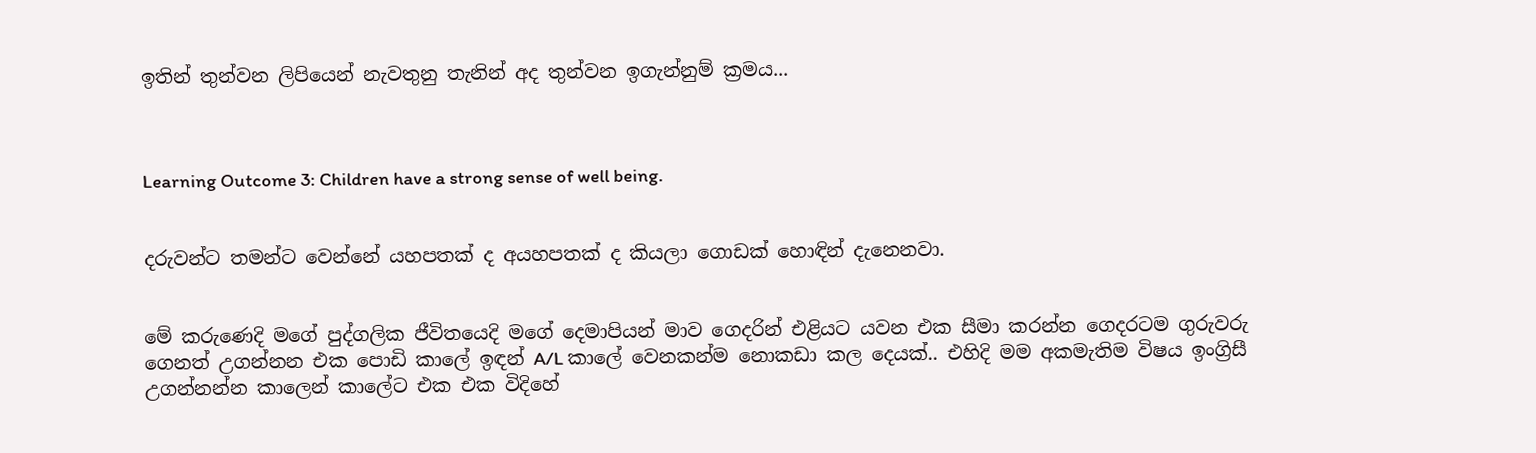ඉතින් තුන්වන ලිපියෙන් නැවතුනු තැනින් අද තුන්වන ඉගැන්නුම් ක්‍රමය...



Learning Outcome 3: Children have a strong sense of well being.


දරුවන්ට තමන්ට වෙන්නේ යහපතක් ද අයහපතක් ද කියලා ගොඩක් හොඳින් දැනෙනවා.


මේ කරුණෙදි මගේ පුද්ගලික ජීවිතයෙදි මගේ දෙමාපියන් මාව ගෙදරින් එළියට යවන එක සීමා කරන්න ගෙදරටම ගුරුවරු ගෙනත් උගන්නන එක පොඩි කාලේ ඉඳන් A/L කාලේ වෙනකන්ම නොකඩා කල දෙයක්.. එහිදි මම අකමැතිම විෂය ඉංග්‍රිසී උගන්නන්න කාලෙන් කාලේට එක එක විදිහේ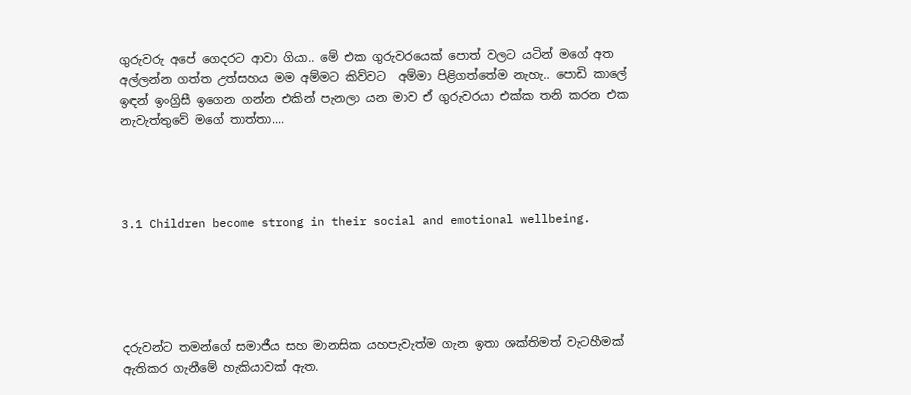ගුරුවරු අපේ ගෙදරට ආවා ගියා.. මේ එක ගුරුවරයෙක් පොත් වලට යටින් මගේ අත අල්ලන්න ගත්ත උත්සහය මම අම්මට කිව්වට  අම්මා පිළිගත්තේම නැහැ.. පොඩි කාලේ ඉඳන් ඉංග්‍රිසී ඉගෙන ගන්න එකින් පැනලා යන මාව ඒ ගුරුවරයා එක්ක තනි කරන එක නැවැත්තුවේ මගේ තාත්තා....




3.1 Children become strong in their social and emotional wellbeing.





දරුවන්ට තමන්ගේ සමාජීය සහ මානසික යහපැවැත්ම ගැන ඉතා ශක්තිමත් වැටහීමක් ඇතිකර ගැනීමේ හැකියාවක් ඇත.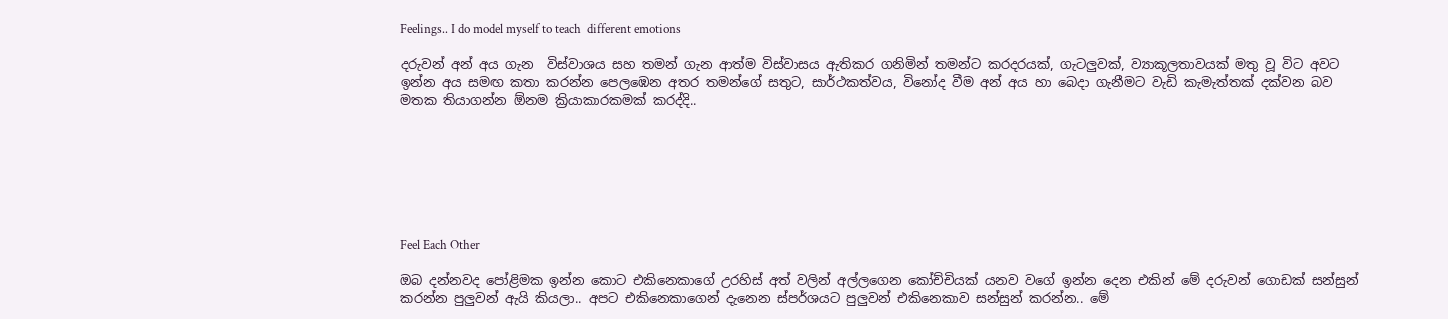Feelings.. I do model myself to teach  different emotions

දරුවන් අන් අය ගැන  විස්වාශය සහ තමන් ගැන ආත්ම විස්වාසය ඇතිකර ගනිමින් තමන්ට කරදරයක්, ගැටලුවක්, ව්‍යාකූලතාවයක් මතු වූ විට අවට ඉන්න අය සමඟ කතා කරන්න පෙලඹෙන අතර තමන්ගේ සතුට, සාර්ථකත්වය, විනෝද වීම අන් අය හා බෙදා ගැනීමට වැඩි කැමැත්තක් දක්වන බව මතක තියාගන්න ඕනම ක්‍රියාකාරකමක් කරද්දි..







Feel Each Other

ඔබ දන්නවද පෝළිමක ඉන්න කොට එකිනෙකාගේ උරහිස් අත් වලින් අල්ලගෙන කෝච්චියක් යනව වගේ ඉන්න දෙන එකින් මේ දරුවන් ගොඩක් සන්සුන් කරන්න පුලුවන් ඇයි කියලා.. අපට එකිනෙකාගෙන් දැනෙන ස්පර්ශයට පුලුවන් එකිනෙකාව සන්සුන් කරන්න.. මේ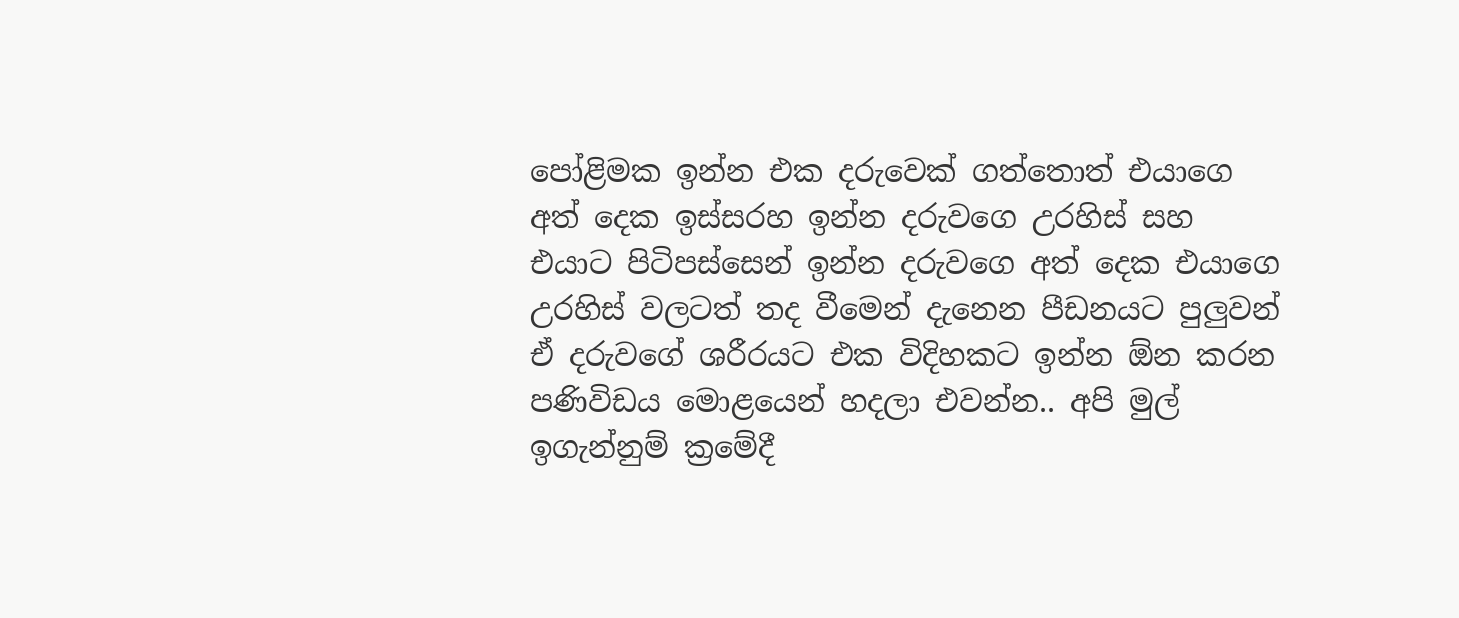පෝළිමක ඉන්න එක දරුවෙක් ගත්තොත් එයාගෙ අත් දෙක ඉස්සරහ ඉන්න දරුවගෙ උරහිස් සහ එයාට පිටිපස්සෙන් ඉන්න දරුවගෙ අත් දෙක එයාගෙ උරහිස් වලටත් තද වීමෙන් දැනෙන පීඩනයට පුලුවන් ඒ දරුවගේ ශරීරයට එක විදිහකට ඉන්න ඕන කරන පණිවිඩය මොළයෙන් හදලා එවන්න.. අපි මුල් ඉගැන්නුම් ක්‍රමේදී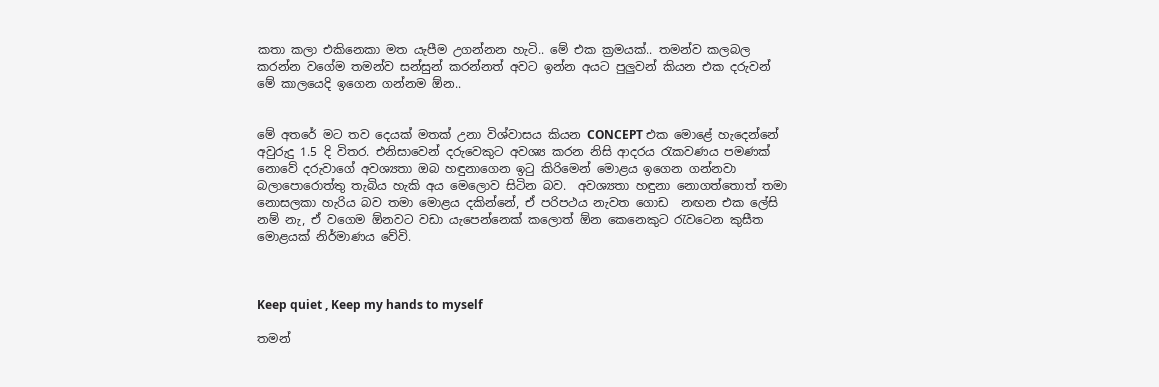කතා කලා එකිනෙකා මත යැපීම උගන්නන හැටි.. මේ එක ක්‍රමයක්.. තමන්ව කලබල කරන්න වගේම තමන්ව සන්සුන් කරන්නත් අවට ඉන්න අයට පුලුවන් කියන එක දරුවන් මේ කාලයෙදි ඉගෙන ගන්නම ඕන..


මේ අතරේ මට තව දෙයක් මතක් උනා විශ්වාසය කියන CONCEPT එක මොළේ හැදෙන්නේ අවුරුදු 1.5 දි විතර. එනිසාවෙන් දරුවෙකුට අවශ්‍ය කරන නිසි ආදරය රැකවණය පමණක් නොවේ දරුවාගේ අවශ්‍යතා ඔබ හඳුනාගෙන ඉටු කිරිමෙන් මොළය ඉගෙන ගන්නවා බලාපොරොත්තු තැබිය හැකි අය මෙලොව සිටින බව.  අවශ්‍යතා හඳුනා නොගත්තොත් තමා නොසලකා හැරිය බව තමා මොළය දකින්නේ, ඒ පරිපථය නැවත ගොඩ  නඟන එක ලේසි නම් නැ, ඒ වගෙම ඕනවට වඩා යැපෙන්නෙක් කලොත් ඕන කෙනෙකුට රැවටෙන කුසීත මොළයක් නිර්මාණය වේවි.



Keep quiet , Keep my hands to myself

තමන්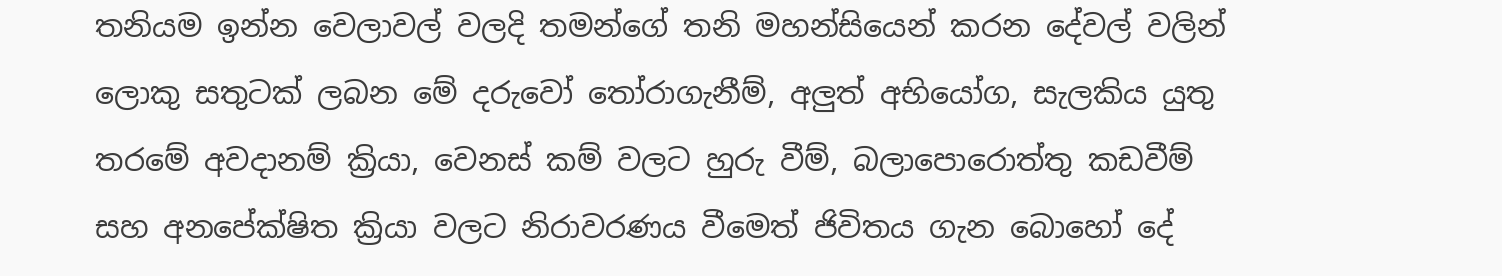තනියම ඉන්න වෙලාවල් වලදි තමන්ගේ තනි මහන්සියෙන් කරන දේවල් වලින් ලොකු සතුටක් ලබන මේ දරුවෝ තෝරාගැනීම්, අලුත් අභියෝග, සැලකිය යුතු තරමේ අවදානම් ක්‍රියා, වෙනස් කම් වලට හුරු වීම්, බලාපොරොත්තු කඩවීම් සහ අනපේක්ෂිත ක්‍රියා වලට නිරාවරණය වීමෙත් ජිවිතය ගැන බොහෝ දේ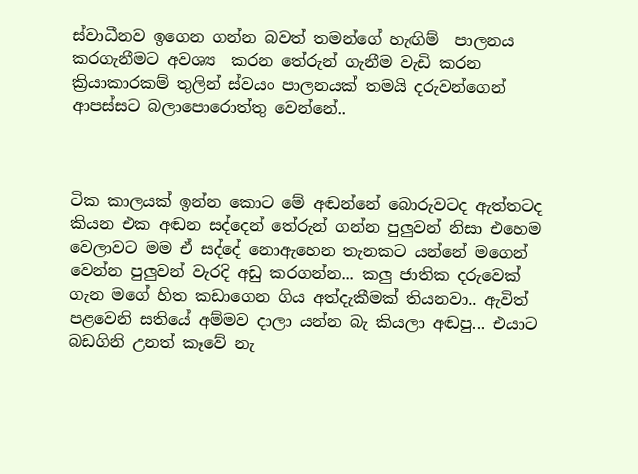ස්වාධීනව ඉගෙන ගන්න බවත් තමන්ගේ හැඟිම්  පාලනය කරගැනීමට අවශ්‍ය  කරන තේරුන් ගැනීම වැඩි කරන ක්‍රියාකාරකම් තුලින් ස්වයං පාලනයක් තමයි දරුවන්ගෙන් ආපස්සට බලාපොරොත්තු වෙන්නේ..



ටික කාලයක් ඉන්න කොට මේ අඬන්නේ බොරුවටද ඇත්තටද කියන එක අඬන සද්දෙන් තේරුන් ගන්න පුලුවන් නිසා එහෙම වෙලාවට මම ඒ සද්දේ නොඇහෙන තැනකට යන්නේ මගෙන් වෙන්න පුලුවන් වැරදි අඩු කරගන්න... කලු ජාතික දරුවෙක් ගැන මගේ හිත කඩාගෙන ගිය අත්දැකීමක් තියනවා.. ඇවිත් පළවෙනි සතියේ අම්මව දාලා යන්න බැ කියලා අඬපු... එයාට බඩගිනි උනත් කෑවේ නැ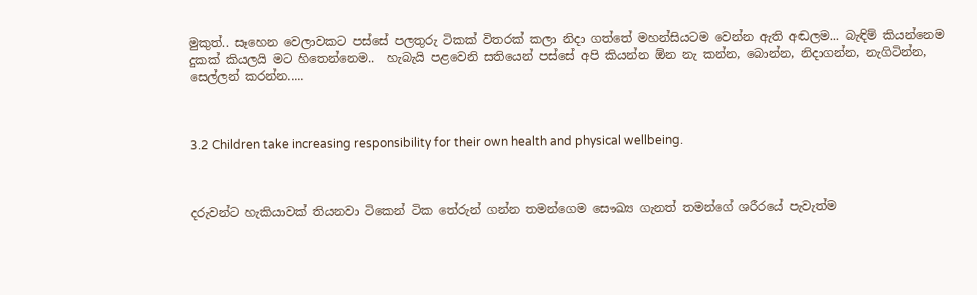මුකුත්.. සෑහෙන වෙලාවකට පස්සේ පලතුරු ටිකක් විතරක් කලා නිදා ගත්තේ මහන්සියටම වෙන්න ඇති අඬලම... බැඳිම් කියන්නෙම දුකක් කියලයි මට හිතෙන්නෙම..  හැබැයි පළවෙනි සතියෙන් පස්සේ අපි කියන්න ඕන නැ කන්න, බොන්න, නිදාගන්න, නැගිටින්න, සෙල්ලන් කරන්න.....



3.2 Children take increasing responsibility for their own health and physical wellbeing.



දරුවන්ට හැකියාවක් තියනවා ටිකෙන් ටික තේරුන් ගන්න තමන්ගෙම සෞඛ්‍ය ගැනත් තමන්ගේ ශරීරයේ පැවැත්ම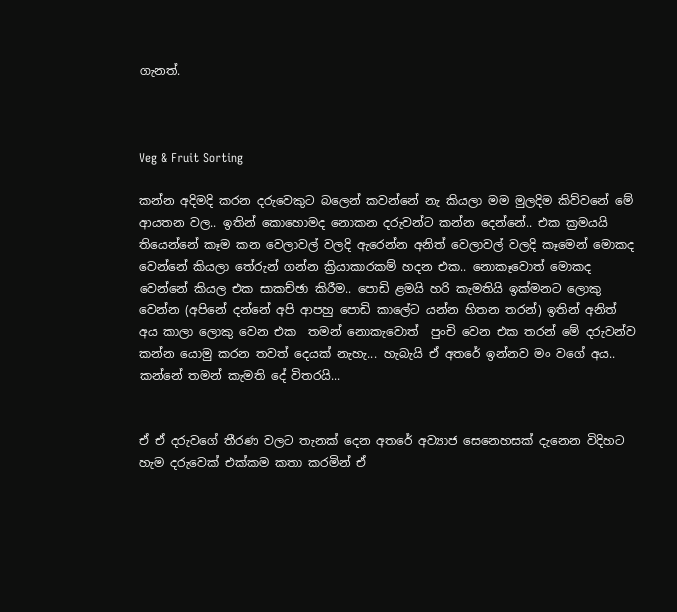ගැනත්.



Veg & Fruit Sorting

කන්න අදිමදි කරන දරුවෙකුට බලෙන් කවන්නේ නැ කියලා මම මුලදිම කිව්වනේ මේ ආයතන වල.. ඉතින් කොහොමද නොකන දරුවන්ට කන්න දෙන්නේ.. එක ක්‍රමයයි තියෙන්නේ කෑම කන වෙලාවල් වලදි ඇරෙන්න අනිත් වෙලාවල් වලදි කෑමෙන් මොකද වෙන්නේ කියලා තේරුන් ගන්න ක්‍රියාකාරකම් හදන එක.. නොකෑවොත් මොකද වෙන්නේ කියල එක සාකච්ඡා කිරීම.. පොඩි ළමයි හරි කැමතියි ඉක්මනට ලොකු වෙන්න (අපිනේ දන්නේ අපි ආපහු පොඩි කාලේට යන්න හිතන තරන්) ඉතින් අනිත් අය කාලා ලොකු වෙන එක  තමන් නොකැවොත්  පුංචි වෙන එක තරන් මේ දරුවන්ව කන්න යොමු කරන තවත් දෙයක් නැහැ... හැබැයි ඒ අතරේ ඉන්නව මං වගේ අය.. කන්නේ තමන් කැමති දේ විතරයි...


ඒ ඒ දරුවගේ තීරණ වලට තැනක් දෙන අතරේ අව්‍යාජ සෙනෙහසක් දැනෙන විදිහට හැම දරුවෙක් එක්කම කතා කරමින් ඒ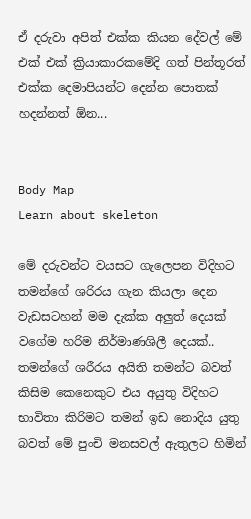ඒ දරුවා අපිත් එක්ක කියන දේවල් මේ එක් එක් ක්‍රියාකාරකමේදි ගත් පින්තූරත් එක්ක දෙමාපියන්ට දෙන්න පොතක් හදන්නත් ඕන...


Body Map
Learn about skeleton

මේ දරුවන්ට වයසට ගැලෙපන විදිහට තමන්ගේ ශරිරය ගැන කියලා දෙන වැඩසටහන් මම දැක්ක අලුත් දෙයක් වගේම හරිම නිර්මාණශිලී දෙයක්.. තමන්ගේ ශරීරය අයිති තමන්ට බවත් කිසිම කෙනෙකුට එය අයුතු විදිහට භාවිතා කිරිමට තමන් ඉඩ නොදිය යුතු බවත් මේ පුංචි මනසවල් ඇතුලට හිමින්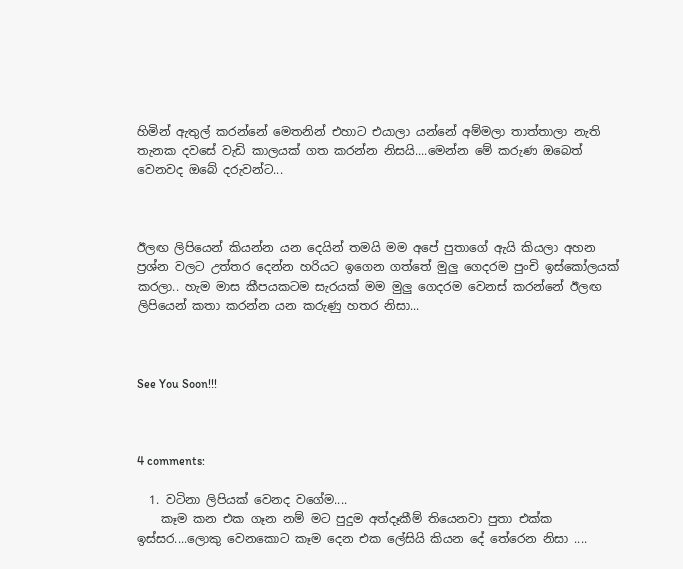හිමින් ඇතුල් කරන්නේ මෙතනින් එහාට එයාලා යන්නේ අම්මලා තාත්තාලා නැති තැනක දවසේ වැඩි කාලයක් ගත කරන්න නිසයි....මෙන්න මේ කරුණ ඔබෙත් වෙනවද ඔබේ දරුවන්ට...



ඊලඟ ලිපියෙන් කියන්න යන දෙයින් තමයි මම අපේ පුතාගේ ඇයි කියලා අහන ප්‍රශ්න වලට උත්තර දෙන්න හරියට ඉගෙන ගත්තේ මුලු ගෙදරම පුංචි ඉස්කෝලයක් කරලා.. හැම මාස කීපයකටම සැරයක් මම මුලු ගෙදරම වෙනස් කරන්නේ ඊලඟ ලිපියෙන් කතා කරන්න යන කරුණු හතර නිසා...



See You Soon!!!



4 comments:

  1. වටිනා ලිපියක් වෙනද වගේම....
    කෑම කන එක ගෑන නම් මට පුදුම අත්දෑකීම් තියෙනවා පුතා එක්ක ඉස්සර....ලොකු වෙනකොට කෑම දෙන එක ලේසියි කියන දේ තේරෙන නිසා ....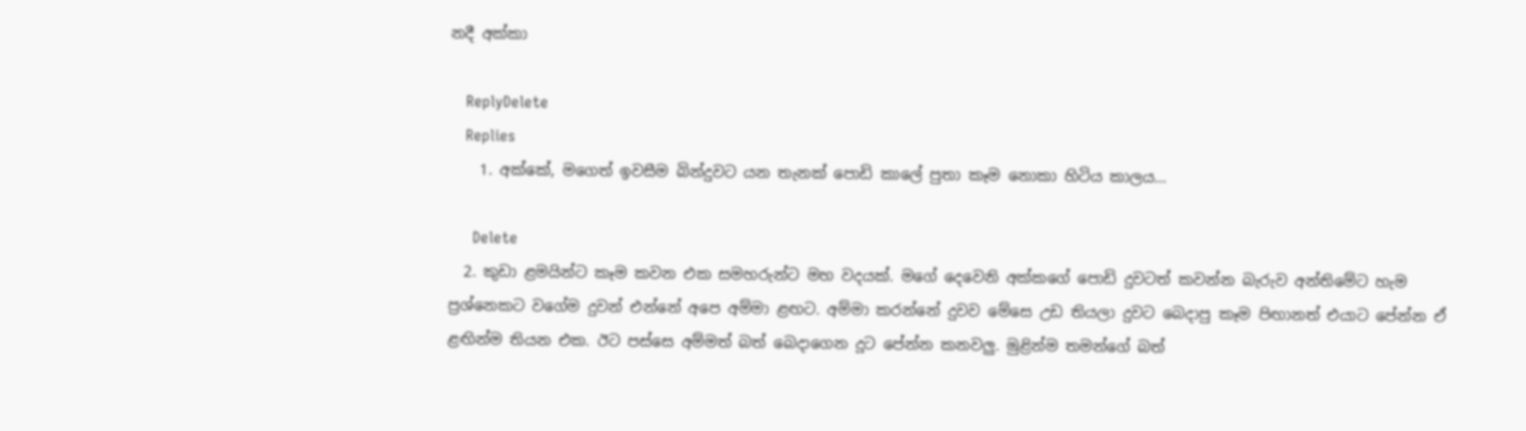නදී අක්කා

    ReplyDelete
    Replies
    1. අක්කේ, මගෙත් ඉවසීම බින්දුවට යන තැනක් පොඩි කාලේ පුතා කෑම නොකා හිටිය කාලය...

      Delete
  2. කුඩා ළමයින්ට කෑම කවන එක සමහරුන්ට මහ වදයක්. මගේ දෙවෙනි අක්කගේ පොඩි දුවටත් කවන්න බැරුව අන්තිමේට හැම ප්‍රශ්නෙකට වගේම දුවන් එන්නේ අපෙ අම්මා ළඟට. අම්මා කරන්නේ දුවව මේසෙ උඩ තියලා දුවට බෙදාපු කෑම පිඟානත් එයාට පේන්න ඒ ළඟින්ම තියන එක. ඊට පස්සෙ අම්මත් බත් බෙදාගෙන දූට පේන්න කනවලු. මුළින්ම තමන්ගේ බත්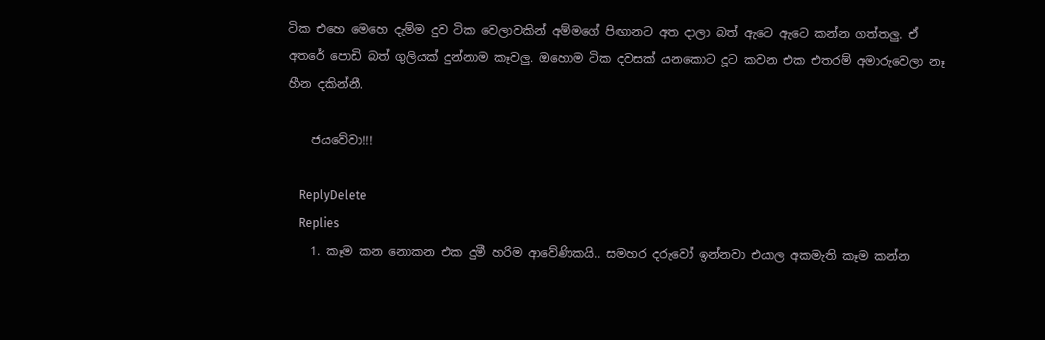ටික එහෙ මෙහෙ දැම්ම දුව ටික වෙලාවකින් අම්මගේ පිඟානට අත දාලා බත් ඇටෙ ඇටෙ කන්න ගත්තලු. ඒ අතරේ පොඩි බත් ගුලියක් දුන්නාම කෑවලු. ඔහොම ටික දවසක් යනකොට දූට කවන එක එතරම් අමාරුවෙලා නෑ හීන දකින්නී.

    ජයවේවා!!!

    ReplyDelete
    Replies
    1. කෑම කන නොකන එක දුමී හරිම ආවේණිකයි.. සමහර දරුවෝ ඉන්නවා එයාල අකමැති කෑම කන්න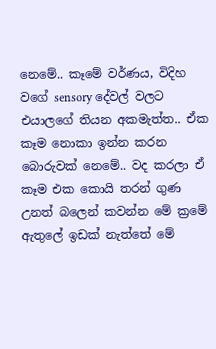නෙමේ.. කෑමේ වර්ණය, විදිහ වගේ sensory දේවල් වලට එයාලගේ තියන අකමැත්ත.. ඒක කෑම නොකා ඉන්න කරන බොරුවක් නෙමේ.. වද කරලා ඒ කෑම එක කොයි තරන් ගුණ උනත් බලෙන් කවන්න මේ ක්‍රමේ ඇතුලේ ඉඩක් නැත්තේ මේ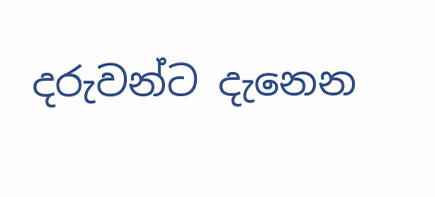දරුවන්ට දැනෙන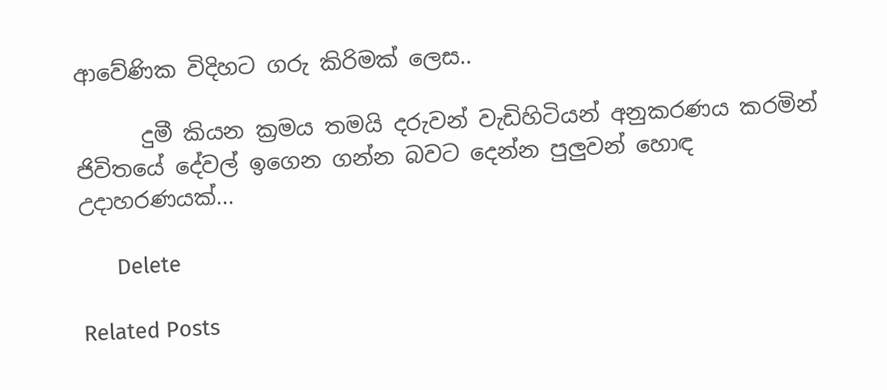ආවේණික විදිහට ගරු කිරිමක් ලෙස..

      දුමී කියන ක්‍රමය තමයි දරුවන් වැඩිහිටියන් අනුකරණය කරමින් ජිවිතයේ දේවල් ඉගෙන ගන්න බවට දෙන්න පුලුවන් හොඳ උදාහරණයක්...

      Delete

Related Posts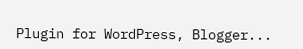Plugin for WordPress, Blogger...